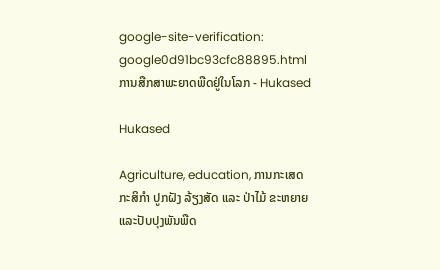google-site-verification: google0d91bc93cfc88895.html ການສືກສາພະຍາດພືດຢູ່ໃນໂລກ - Hukased

Hukased

Agriculture, education, ການກະເສດ ກະສິກຳ ປູກຝັງ ລ້ຽງສັດ ແລະ ປ່າໄມ້ ຂະຫຍາຍແລະປັບປຸງພັນພືດ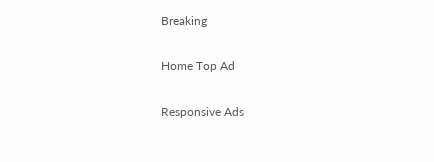Breaking

Home Top Ad

Responsive Ads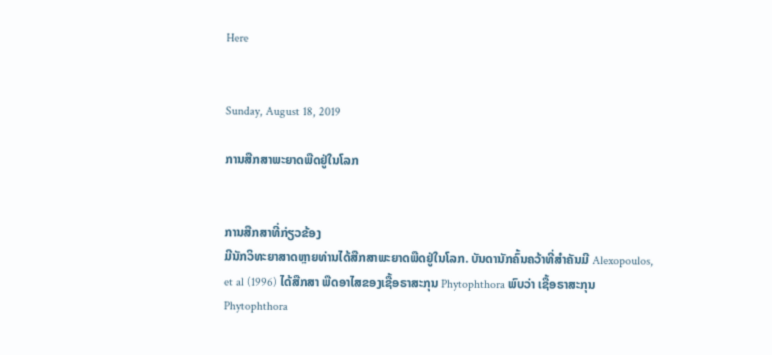Here


Sunday, August 18, 2019

ການສືກສາພະຍາດພືດຢູ່ໃນໂລກ


ການສືກສາທີ່ກ່ຽວຂ້ອງ
ມີນັກວິທະຍາສາດຫຼາຍທ່ານໄດ້ສືກສາພະຍາດພືດຢູ່ໃນໂລກ. ບັນດານັກຄົ້ນຄວ້າທີ່ສໍາຄັນມີ Alexopoulos, et al (1996) ໄດ້ສືກສາ ພືດອາໄສຂອງເຊື້ອຣາສະກຸນ Phytophthora ພົບວ່າ ເຊື້ອຣາສະກຸນ Phytophthora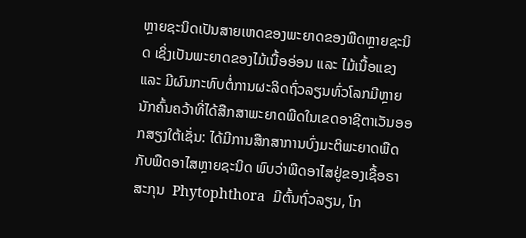ຫຼາຍຊະນິດເປັນສາຍເຫດຂອງພະຍາດຂອງພືດຫຼາຍຊະນິດ ເຊິ່ງເປັນພະຍາດຂອງໄມ້ເນື້ອອ່ອນ ແລະ ໄມ້ເນື້ອແຂງ ແລະ ມີຜົນກະທົບຕໍ່ການຜະລິດຖົ່ວລຽນທົ່ວໂລກມີຫຼາຍນັກຄົ້ນຄວ້າທີ່ໄດ້ສືກສາພະຍາດພືດໃນເຂດອາຊີຕາເວັນອອກສຽງໃຕ້ເຊັ່ນ: ໄດ້ມີການສືກສາການບົ່ງມະຕິພະຍາດພືດກັບພືດອາໄສຫຼາຍຊະນິດ ພົບວ່າພືດອາໄສຢູ່ຂອງເຊື້ອຣາສະກຸນ  Phytophthora  ມີຕົ້ນຖົ່ວລຽນ, ໂກ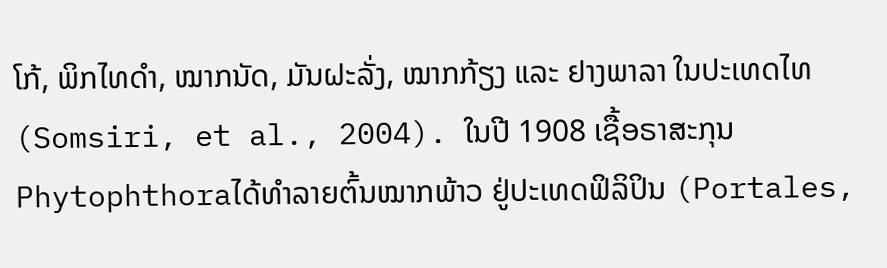ໂກ້, ພິກໄທດໍາ, ໝາກນັດ, ມັນຝະລັ່ງ, ໝາກກ້ຽງ ແລະ ຢາງພາລາ ໃນປະເທດໄທ (Somsiri, et al., 2004). ໃນປີ 1908 ເຊື້ອຣາສະກຸນ Phytophthoraໄດ້ທໍາລາຍຕົ້ນໝາກພ້າວ ຢູ່ປະເທດຟິລິປິນ (Portales,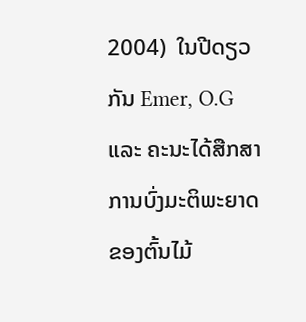2004)  ໃນປີດຽວກັນ Emer, O.G ແລະ ຄະນະໄດ້ສືກສາການບົ່ງມະຕິພະຍາດຂອງຕົ້ນໄມ້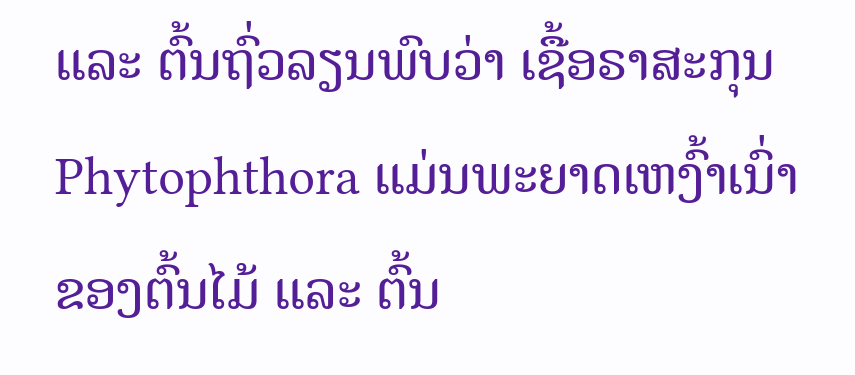ແລະ ຕົ້ນຖົ່ວລຽນພົບວ່າ ເຊື້ອຣາສະກຸນ  Phytophthora ແມ່ນພະຍາດເຫງົ້າເນົ່າຂອງຕົ້ນໄມ້ ແລະ ຕົ້ນ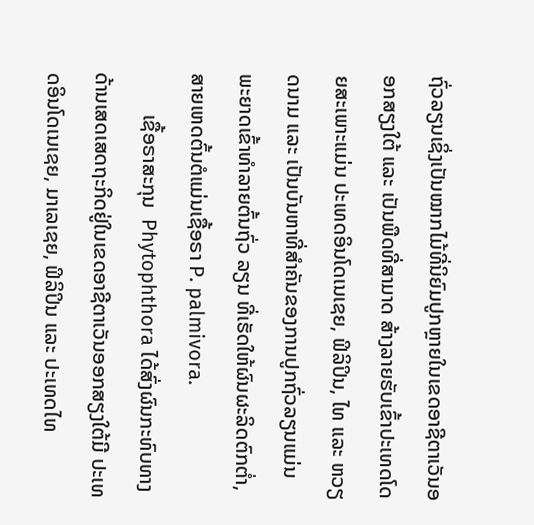ຖົ່ວລຽນເຊິ່ງເປັນໝາກໄມ້ທີ່ນິຍົມປູກຫຼາຍໃນເຂດອາຊີຕາເວັນອອກສຽງໃຕ້ ແລະ ເປັນພືດທີ່ສາມາດ ສ້າງລາຍຮັບເຂົ້າປະເທດໂດຍສະເພາະແມ່ນ ປະເທດອິນໂດເນເຊຍ, ຟິລິປິນ, ໄທ ແລະ ຫວຽດນາມ ແລະ ເປັນບັນຫາທີ່ສໍາຄັນຂອງການປູກຖົ່ວລຽນແມ່ນ ພະຍາດເຂົ້າທໍາລາຍຕົ້ນຖົ່ວ ລຽນ ທີ່ເຮັດໃຫ້ຜົນຜະລິດຕົກຕໍ່າ, ສາຍເຫດຕົ້ນຕໍແມ່ນເຊື້ອຣາ P. palmivora.
        ເຊື້ອຣາສະກຸນ  Phytophthora ໄດ້ສົ່ງຜົນກະທົບທາງດ້ານເສດເສດຖະກິດຢູ່ໃນເຂດອາຊີຕາເວັນອອກສຽງໃຕ້ມີ ປະເທດອິນໂດເນເຊຍ, ມາເລເຊຍ, ຟິລິປິນ ແລະ ປະເທດໄທ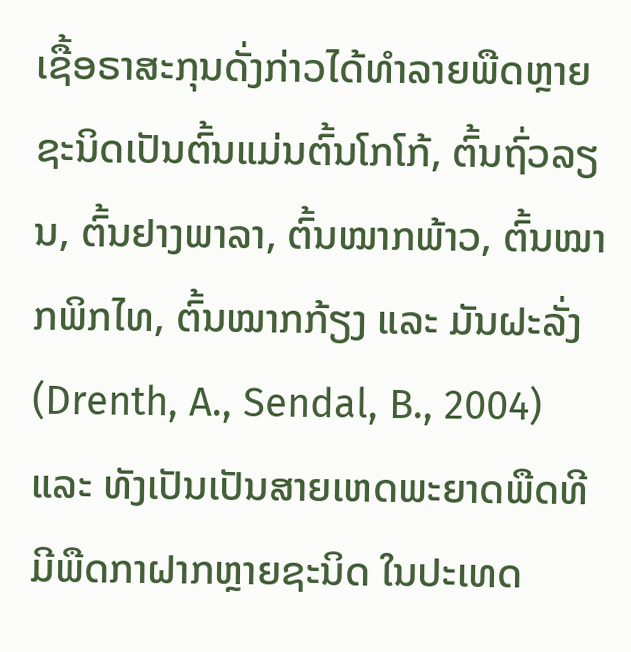ເຊື້ອຣາສະກຸນດັ່ງກ່າວໄດ້ທໍາລາຍພືດຫຼາຍຊະນິດເປັນຕົ້ນແມ່ນຕົ້ນໂກໂກ້, ຕົ້ນຖົ່ວລຽນ, ຕົ້ນຢາງພາລາ, ຕົ້ນໝາກພ້າວ, ຕົ້ນໝາກພິກໄທ, ຕົ້ນໝາກກ້ຽງ ແລະ ມັນຝະລັ່ງ (Drenth, A., Sendal, B., 2004) ແລະ ທັງເປັນເປັນສາຍເຫດພະຍາດພືດທີມີພືດກາຝາກຫຼາຍຊະນິດ ໃນປະເທດ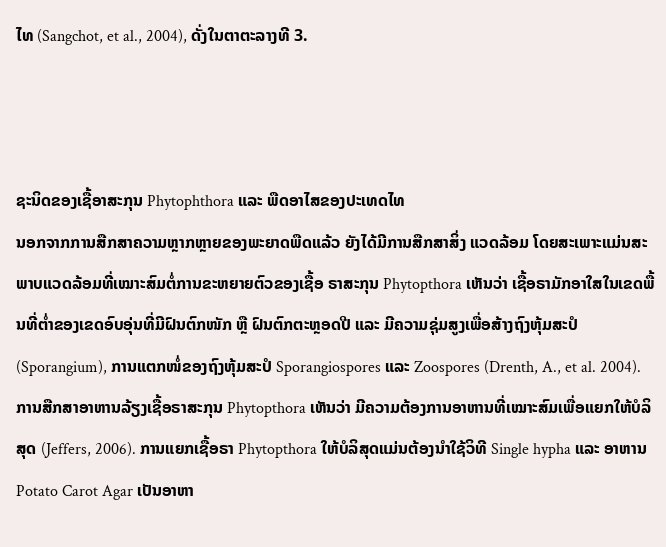ໄທ (Sangchot, et al., 2004), ດັ່ງໃນຕາຕະລາງທີ 3.



ຊະນິດຂອງເຊື້ອາສະກຸນ Phytophthora ແລະ ພືດອາໄສຂອງປະເທດໄທ
ນອກຈາກການສືກສາຄວາມຫຼາກຫຼາຍຂອງພະຍາດພືດແລ້ວ ຍັງໄດ້ມີການສືກສາສິ່ງ ແວດລ້ອມ ໂດຍສະເພາະແມ່ນສະພາບແວດລ້ອມທີ່ເໝາະສົມຕໍ່ການຂະຫຍາຍຕົວຂອງເຊື້ອ ຣາສະກຸນ Phytopthora ເຫັນວ່າ ເຊື້ອຣາມັກອາໃສໃນເຂດພື້ນທີ່ຕໍ່າຂອງເຂດອົບອຸ່ນທີ່ມີຝົນຕົກໜັກ ຫຼື ຝົນຕົກຕະຫຼອດປີ ແລະ ມີຄວາມຊຸ່ມສູງເພື່ອສ້າງຖົງຫຸ້ມສະປໍ (Sporangium), ການແຕກໜໍ່ຂອງຖົງຫຸ້ມສະປໍ Sporangiospores ແລະ Zoospores (Drenth, A., et al. 2004).
ການສືກສາອາຫານລ້ຽງເຊື້ອຣາສະກຸນ Phytopthora ເຫັນວ່າ ມີຄວາມຕ້ອງການອາຫານທີ່ເໝາະສົມເພື່ອແຍກໃຫ້ບໍລິສຸດ (Jeffers, 2006). ການແຍກເຊື້ອຣາ Phytopthora ໃຫ້ບໍລິສຸດແມ່ນຕ້ອງນໍາໃຊ້ວິທີ Single hypha ແລະ ອາຫານ Potato Carot Agar ເປັນອາຫາ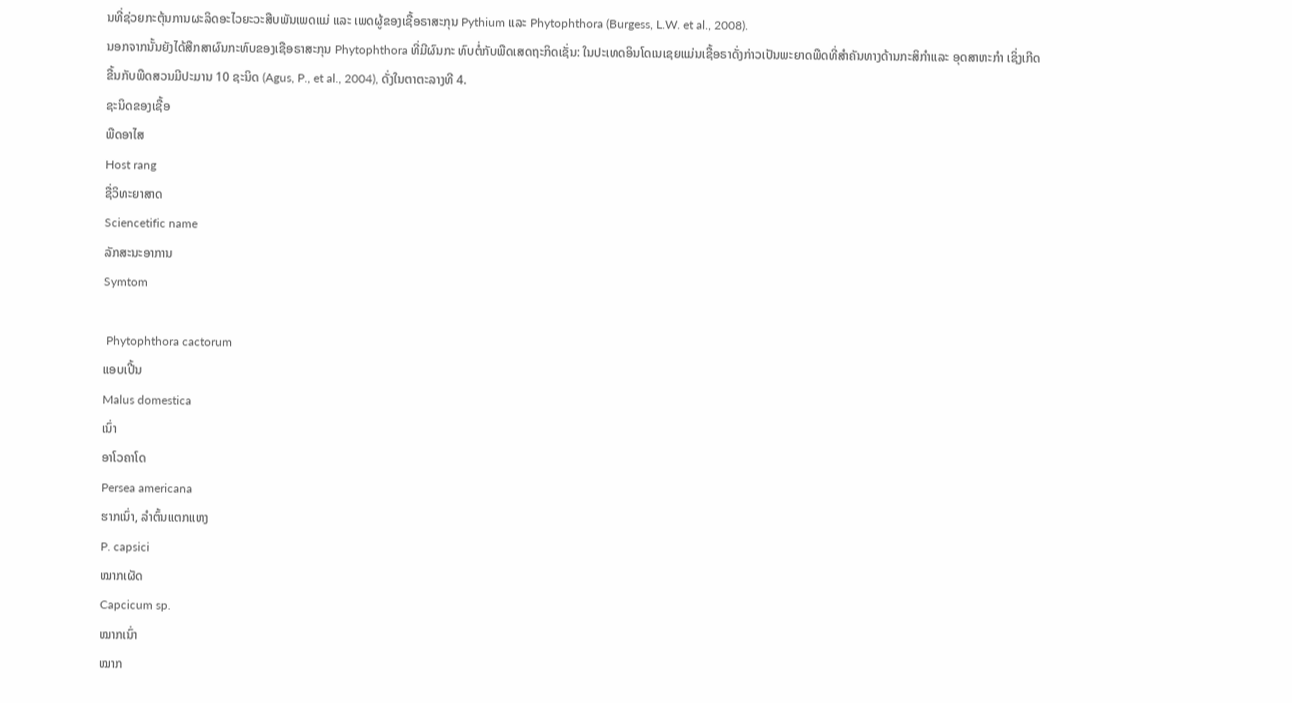ນທີ່ຊ່ວຍກະຕຸ້ນການຜະລິດອະໄວຍະວະສືບພັນເພດແມ່ ແລະ ເພດຜູ້ຂອງເຊື້ອຣາສະກຸນ Pythium ແລະ Phytophthora (Burgess, L.W. et al., 2008).
ນອກຈາກນັ້ນຍັງໄດ້ສືກສາຜົນກະທົບຂອງເຊືອຣາສະກຸນ Phytophthora ທີ່ມີຜົນກະ ທົບຕໍ່ກັບພືດເສດຖະກິດເຊັ່ນ: ໃນປະເທດອິນໂດເນເຊຍແມ່ນເຊື້ອຣາດັ່ງກ່າວເປັນພະຍາດພືດທີ່ສໍາຄັນທາງດ້ານກະສິກໍາແລະ ອຸດສາຫະກໍາ ເຊິ່ງເກີດຂື້ນກັບພືດສວນມີປະມານ 10 ຊະນິດ (Agus, P., et al., 2004), ດັ່ງໃນຕາຕະລາງທີ 4.
ຊະນິດຂອງເຊື້ອ
ພືດອາໄສ
Host rang
ຊື່ວິທະຍາສາດ
Sciencetific name
ລັກສະນະອາການ
Symtom

 Phytophthora cactorum
ແອບເປີ້ນ
Malus domestica
ເນົ່າ
ອາໂວຄາໂດ
Persea americana
ຮາກເນົ່າ, ລໍາຕົ້ນແຕກແຫງ
P. capsici
ໝາກເຜັດ
Capcicum sp.
ໝາກເນົ່າ
ໝາກ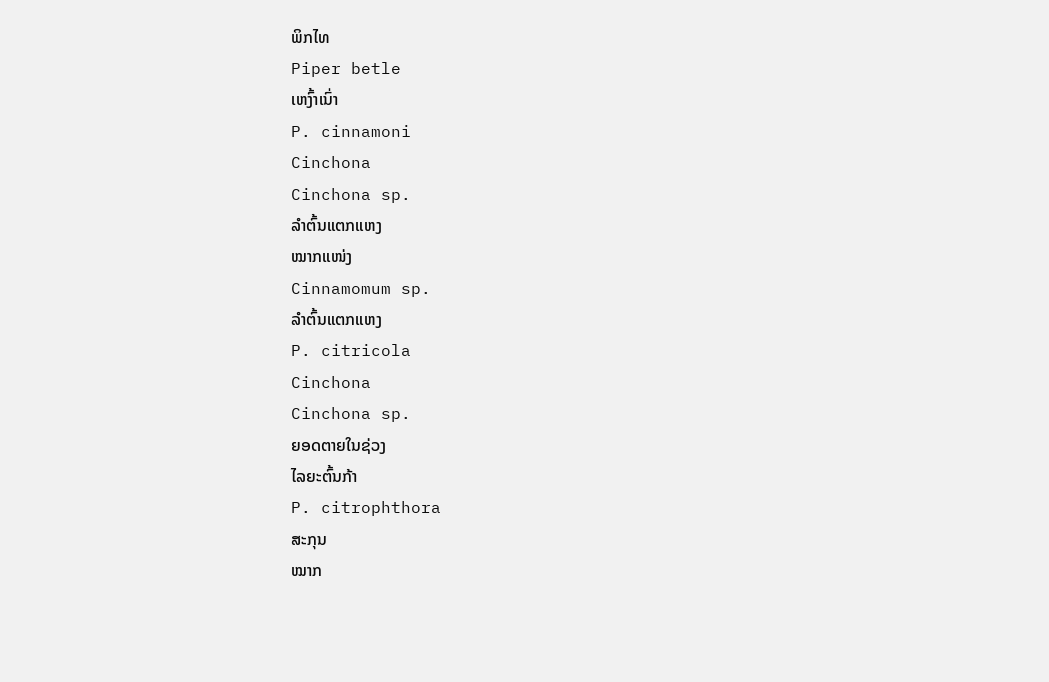ພິກໄທ
Piper betle
ເຫງົ້າເນົ່າ
P. cinnamoni
Cinchona
Cinchona sp.
ລໍາຕົ້ນແຕກແຫງ
ໝາກແໜ່ງ
Cinnamomum sp.
ລໍາຕົ້ນແຕກແຫງ
P. citricola
Cinchona
Cinchona sp.
ຍອດຕາຍໃນຊ່ວງ
ໄລຍະຕົ້ນກ້າ
P. citrophthora
ສະກຸນ
ໝາກ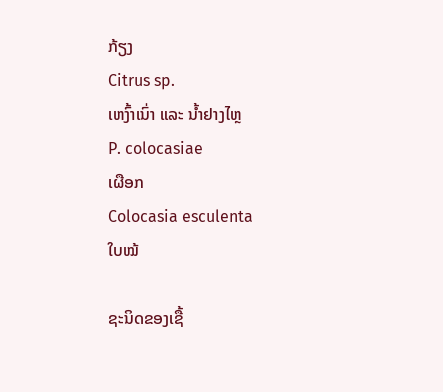ກ້ຽງ
Citrus sp.
ເຫງົ້າເນົ່າ ແລະ ນໍ້າຢາງໄຫຼ
P. colocasiae
ເຜືອກ
Colocasia esculenta
ໃບໝ້

ຊະນິດຂອງເຊື້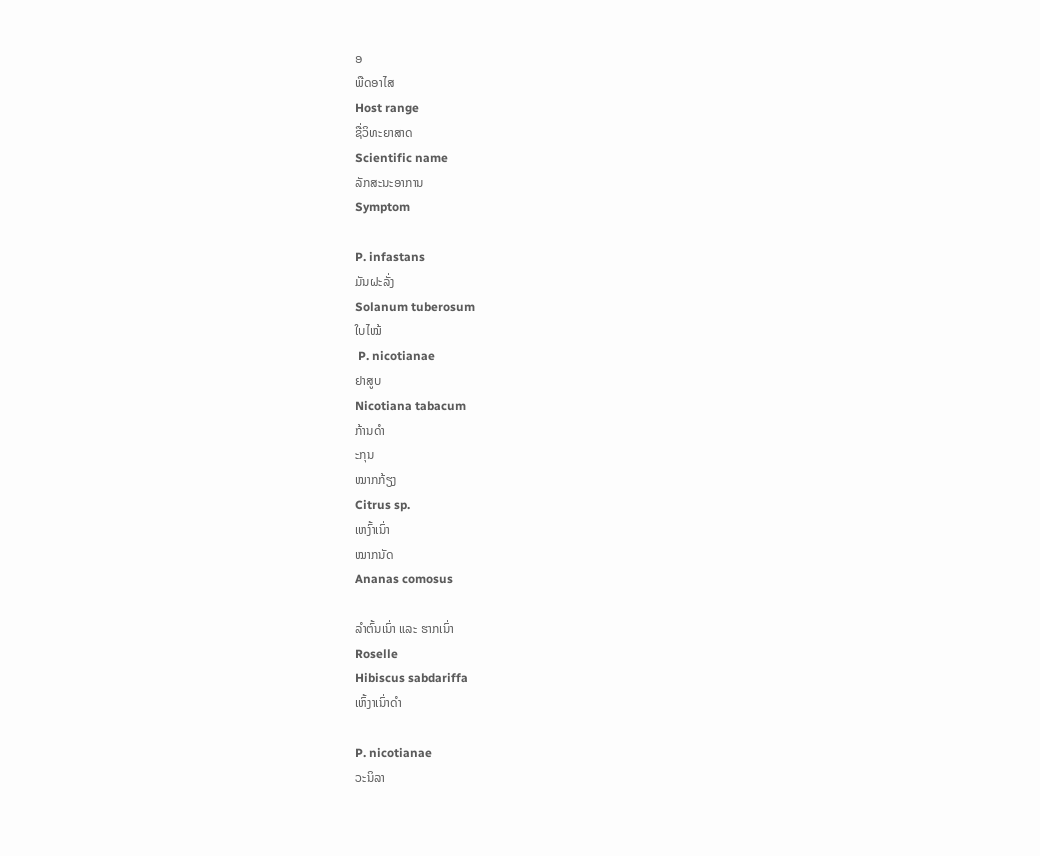ອ
ພືດອາໄສ
Host range
ຊື່ວິທະຍາສາດ
Scientific name
ລັກສະນະອາການ
Symptom

P. infastans
ມັນຝະລັ່ງ
Solanum tuberosum
ໃບໄໝ້
 P. nicotianae
ຢາສູບ
Nicotiana tabacum
ກ້ານດໍາ
ະກຸນ
ໝາກກ້ຽງ
Citrus sp.
ເຫງົ້າເນົ່າ
ໝາກນັດ
Ananas comosus

ລໍາຕົ້ນເນົ່າ ແລະ ຮາກເນົ່າ
Roselle
Hibiscus sabdariffa
ເຫົ້ງາເນົ່າດໍາ

P. nicotianae
ວະນິລາ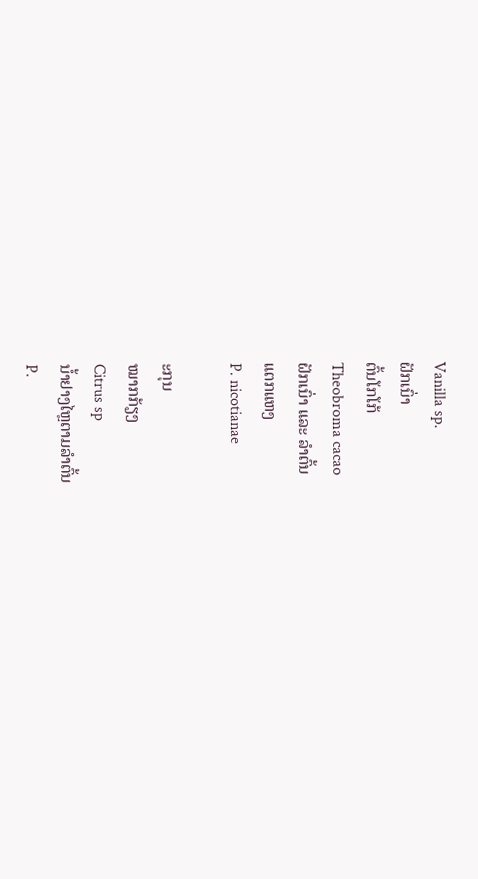Vanilla sp.
ຝັກເນົ່າ
ຕົ້ນໂກໂກ້
Theobroma cacao
ຝັກເນົ່າ ແລະ ລໍາຕົ້ນ
ແຕກແຫງ
P. nicotianae

ະກຸນ
ໝາກກ້ຽງ
Citrus sp
ນໍ້າຢາງໄຫຼຕາມລໍາຕົ້ນ
P.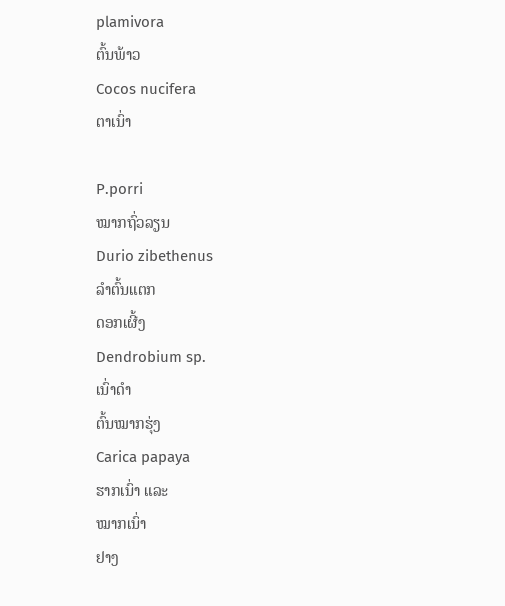plamivora
ຕົ້ນພ້າວ
Cocos nucifera
ຕາເນົ່າ

P.porri
ໝາກຖົ່ວລຽນ
Durio zibethenus
ລໍາຕົ້ນແຕກ
ດອກເຜີ້ງ
Dendrobium sp.
ເນົ່າດໍາ
ຕົ້ນໝາກຮຸ່ງ
Carica papaya
ຮາກເນົ່າ ແລະ
ໝາກເນົ່າ
ຢາງ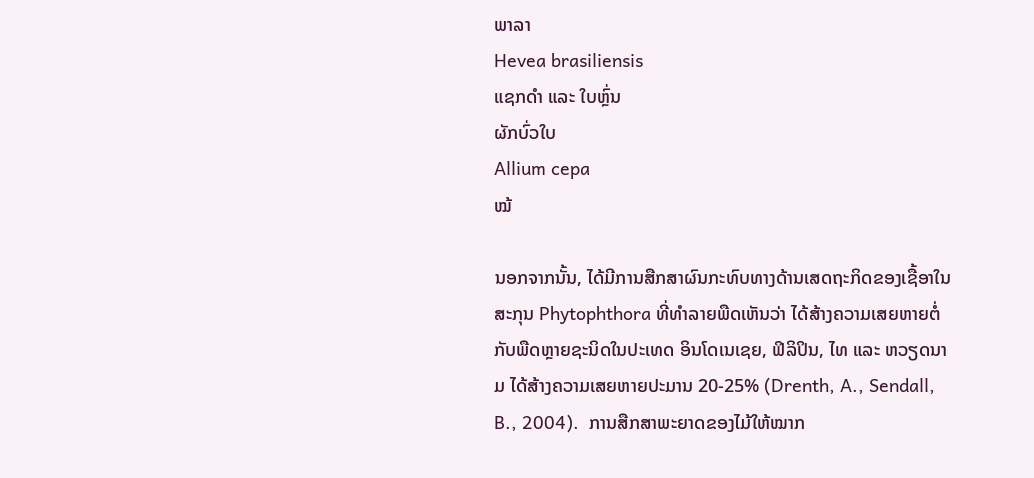ພາລາ
Hevea brasiliensis
ແຊກດໍາ ແລະ ໃບຫຼົ່ນ
ຜັກບົ່ວໃບ
Allium cepa
ໝ້

ນອກຈາກນັ້ນ, ໄດ້ມີການສືກສາຜົນກະທົບທາງດ້ານເສດຖະກິດຂອງເຊື້ອາໃນສະກຸນ Phytophthora ທີ່ທໍາລາຍພືດເຫັນວ່າ ໄດ້ສ້າງຄວາມເສຍຫາຍຕໍ່ກັບພືດຫຼາຍຊະນິດໃນປະເທດ ອິນໂດເນເຊຍ, ຟິລິປິນ, ໄທ ແລະ ຫວຽດນາມ ໄດ້ສ້າງຄວາມເສຍຫາຍປະມານ 20-25% (Drenth, A., Sendall, B., 2004).  ການສືກສາພະຍາດຂອງໄມ້ໃຫ້ໝາກ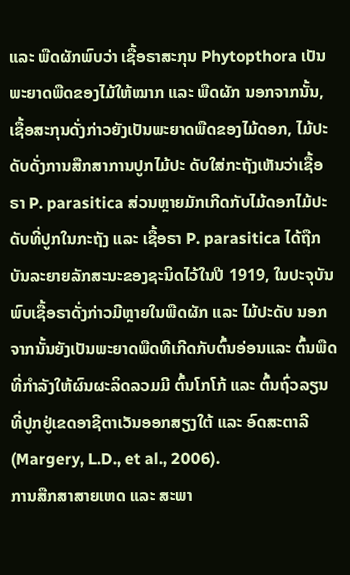ແລະ ພືດຜັກພົບວ່າ ເຊື້ອຣາສະກຸນ Phytopthora ເປັນພະຍາດພືດຂອງໄມ້ໃຫ້ໝາກ ແລະ ພືດຜັກ ນອກຈາກນັ້ນ, ເຊື້ອສະກຸນດັ່ງກ່າວຍັງເປັນພະຍາດພືດຂອງໄມ້ດອກ, ໄມ້ປະດັບດັ່ງການສືກສາການປູກໄມ້ປະ ດັບໃສ່ກະຖັງເຫັນວ່າເຊື້ອຣາ P. parasitica ສ່ວນຫຼາຍມັກເກີດກັບໄມ້ດອກໄມ້ປະດັບທີ່ປູກໃນກະຖັງ ແລະ ເຊື້ອຣາ P. parasitica ໄດ້ຖືກບັນລະຍາຍລັກສະນະຂອງຊະນິດໄວ້ໃນປີ 1919, ໃນປະຈຸບັນພົບເຊື້ອຣາດັ່ງກ່າວມີຫຼາຍໃນພືດຜັກ ແລະ ໄມ້ປະດັບ ນອກຈາກນັ້ນຍັງເປັນພະຍາດພືດທີເກີດກັບຕົ້ນອ່ອນແລະ ຕົ້ນພືດທີ່ກໍາລັງໃຫ້ຜົນຜະລິດລວມມີ ຕົ້ນໂກໂກ້ ແລະ ຕົ້ນຖົ່ວລຽນ ທີ່ປູກຢູ່ເຂດອາຊີຕາເວັນອອກສຽງໃຕ້ ແລະ ອົດສະຕາລີ (Margery, L.D., et al., 2006).
ການສືກສາສາຍເຫດ ແລະ ສະພາ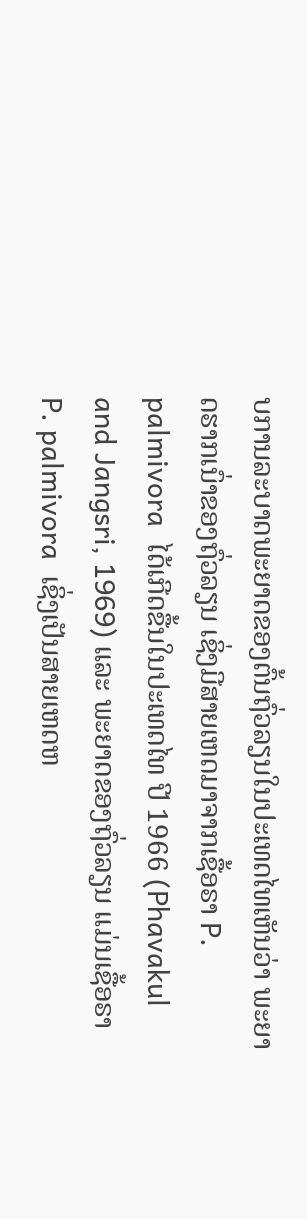ບການລະບາດພະຍາດຂອງຕົ້ນຖົ່ວລຽນໃນປະເທດໄທເຫັນວ່າ ພະຍາດຮາກເນົ່າຂອງຖົ່ວລຽນ ເຊິ່ງມີສາຍເຫດມາຈາກເຊື້ອຣາ P. palmivora  ໄດ້ເກີດຂື້ນໃນປະເທດໄທ ປີ 1966 (Phavakul and Jangsri, 1969) ແລະ ພະຍາດຂອງຖົ່ວລຽນ ແມ່ນເຊື້ອຣາ P. palmivora  ເຊິ່ງເປັນສາຍເຫດຫ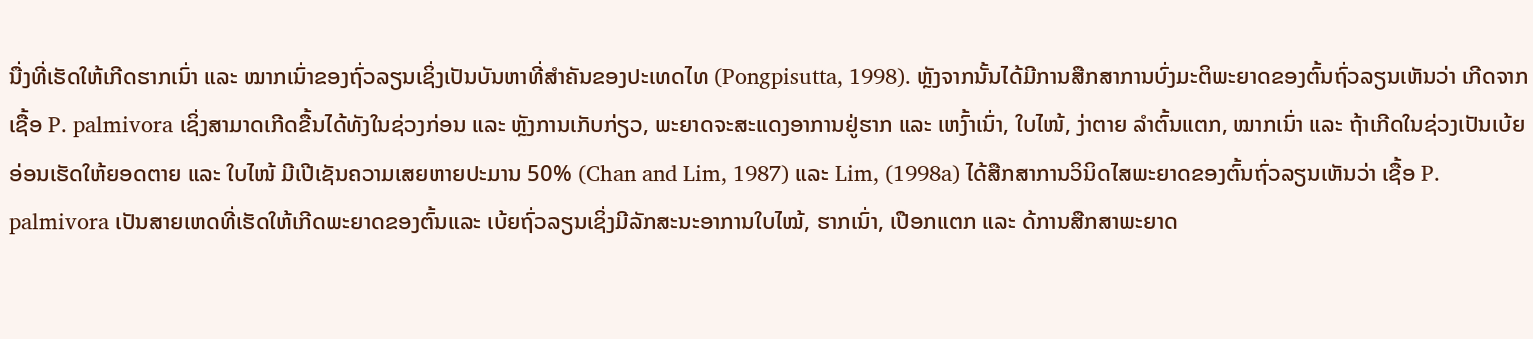ນື່ງທີ່ເຮັດໃຫ້ເກີດຮາກເນົ່າ ແລະ ໝາກເນົ່າຂອງຖົ່ວລຽນເຊິ່ງເປັນບັນຫາທີ່ສໍາຄັນຂອງປະເທດໄທ (Pongpisutta, 1998). ຫຼັງຈາກນັ້ນໄດ້ມີການສືກສາການບົ່ງມະຕິພະຍາດຂອງຕົ້ນຖົ່ວລຽນເຫັນວ່າ ເກີດຈາກເຊື້ອ P. palmivora ເຊິ່ງສາມາດເກີດຂື້ນໄດ້ທັງໃນຊ່ວງກ່ອນ ແລະ ຫຼັງການເກັບກ່ຽວ, ພະຍາດຈະສະແດງອາການຢູ່ຮາກ ແລະ ເຫງົ້າເນົ່າ, ໃບໄໜ້, ງ່າຕາຍ ລໍາຕົ້ນແຕກ, ໝາກເນົ່າ ແລະ ຖ້າເກີດໃນຊ່ວງເປັນເບ້ຍອ່ອນເຮັດໃຫ້ຍອດຕາຍ ແລະ ໃບໄໜ້ ມີເປີເຊັນຄວາມເສຍຫາຍປະມານ 50% (Chan and Lim, 1987) ແລະ Lim, (1998a) ໄດ້ສືກສາການວິນິດໄສພະຍາດຂອງຕົ້ນຖົ່ວລຽນເຫັນວ່າ ເຊື້ອ P. palmivora ເປັນສາຍເຫດທີ່ເຮັດໃຫ້ເກີດພະຍາດຂອງຕົ້ນແລະ ເບ້ຍຖົ່ວລຽນເຊິ່ງມີລັກສະນະອາການໃບໄໝ້, ຮາກເນົ່າ, ເປືອກແຕກ ແລະ ດ້ການສືກສາພະຍາດ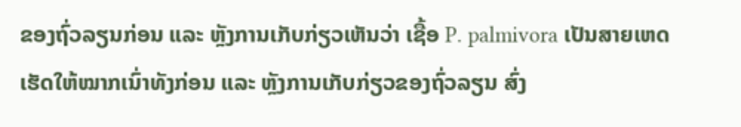ຂອງຖົ່ວລຽນກ່ອນ ແລະ ຫຼັງການເກັບກ່ຽວເຫັນວ່າ ເຊື້ອ P. palmivora ເປັນສາຍເຫດເຮັດໃຫ້ໝາກເນົ່າທັງກ່ອນ ແລະ ຫຼັງການເກັບກ່ຽວຂອງຖົ່ວລຽນ ສົ່ງ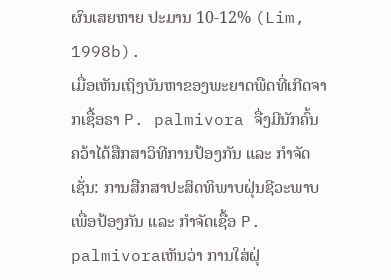ຜົນເສຍຫາຍ ປະມານ 10-12% (Lim, 1998b).
ເມື່ອເຫັນເຖິງບັນຫາຂອງພະຍາດພືດທີ່ເກີດຈາກເຊື້ອຣາ P. palmivora ຈື່ງມີນັກຄົ້ນ ຄວ້າໄດ້ສືກສາວິທີການປ້ອງກັນ ແລະ ກໍາຈັດເຊັ່ນ: ການສືກສາປະສິດທິພາບຝຸ່ນຊີວະພາບເພື່ອປ້ອງກັນ ແລະ ກໍາຈັດເຊື້ອ P. palmivoraເຫັນວ່າ ການໃສ່ຝຸ່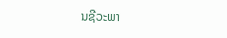ນຊີວະພາ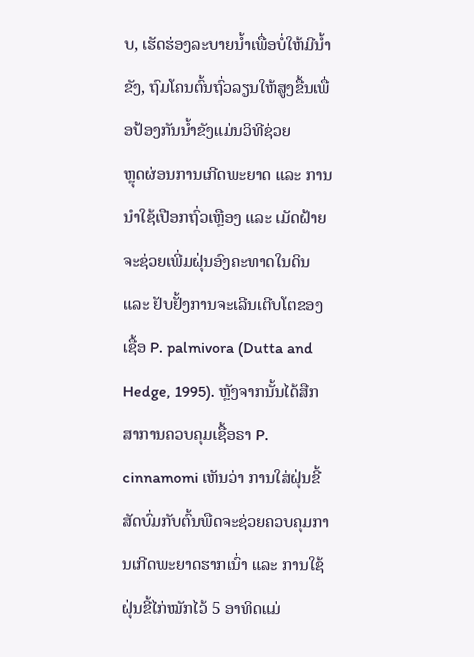ບ, ເຮັດຮ່ອງລະບາຍນໍ້າເພື່ອບໍ່ໃຫ້ມີນໍ້າຂັງ, ຖົມໂຄນຕົ້ນຖົ່ວລຽນໃຫ້ສູງຂື້ນເພື່ອປ້ອງກັນນໍ້າຂັງແມ່ນວິທີຊ່ວຍ
ຫຼຸດຜ່ອນການເກີດພະຍາດ ແລະ ການນໍາໃຊ້ເປືອກຖົ່ວເຫຼືອງ ແລະ ເມັດຝ້າຍຈະຊ່ວຍເພີ່ມຝຸ່ນອົງຄະທາດໃນດິນ ແລະ ຢັບຢັ້ງການຈະເລີນເຕີບໂຕຂອງເຊື້ອ P. palmivora (Dutta and Hedge, 1995). ຫຼັງຈາກນັ້ນໄດ້ສືກສາການຄວບຄຸມເຊື້ອຣາ P. cinnamomi ເຫັນວ່າ ການໃສ່ຝຸ່ນຂີ້ສັດບົ່ມກັບຕົ້ນພືດຈະຊ່ວຍຄວບຄຸມການເກີດພະຍາດຮາກເນົ່າ ແລະ ການໃຊ້ຝຸ່ນຂີ້ໄກ່ໝັກໄວ້ 5 ອາທິດແມ່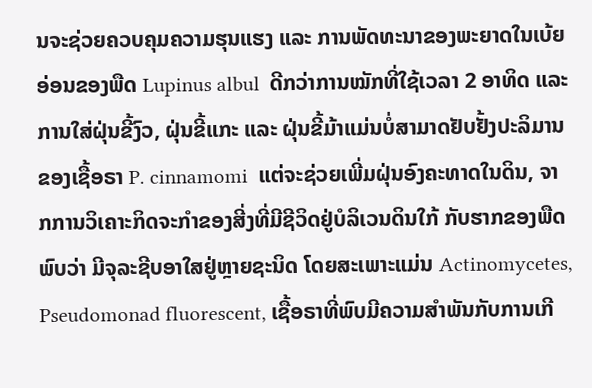ນຈະຊ່ວຍຄວບຄຸມຄວາມຮຸນແຮງ ແລະ ການພັດທະນາຂອງພະຍາດໃນເບ້ຍອ່ອນຂອງພືດ Lupinus albul  ດີກວ່າການໝັກທີ່ໃຊ້ເວລາ 2 ອາທິດ ແລະ ການໃສ່ຝຸ່ນຂີ້ງົວ, ຝຸ່ນຂີ້ແກະ ແລະ ຝຸ່ນຂີ້ມ້າແມ່ນບໍ່ສາມາດຢັບຢັ້ງປະລິມານຂອງເຊື້ອຣາ P. cinnamomi  ແຕ່ຈະຊ່ວຍເພີ່ມຝຸ່ນອົງຄະທາດໃນດິນ, ຈາກການວິເຄາະກິດຈະກໍາຂອງສີ່ງທີ່ມີຊີວິດຢູ່ບໍລິເວນດິນໃກ້ ກັບຮາກຂອງພືດພົບວ່າ ມີຈຸລະຊີບອາໃສຢູ່ຫຼາຍຊະນິດ ໂດຍສະເພາະແມ່ນ Actinomycetes, Pseudomonad fluorescent, ເຊື້ອຣາທີ່ພົບມີຄວາມສໍາພັນກັບການເກີ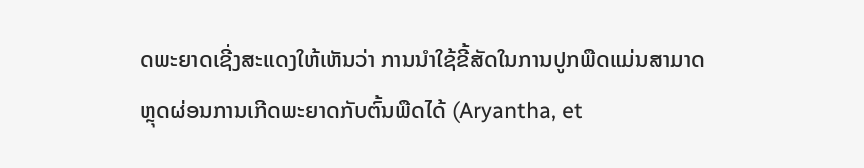ດພະຍາດເຊີ່ງສະແດງໃຫ້ເຫັນວ່າ ການນໍາໃຊ້ຂີ້ສັດໃນການປູກພືດແມ່ນສາມາດຫຼຸດຜ່ອນການເກີດພະຍາດກັບຕົ້ນພືດໄດ້ (Aryantha, et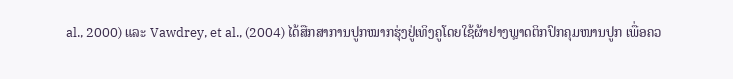al., 2000) ແລະ Vawdrey, et al., (2004) ໄດ້ສືກສາການປູກໝາກຮຸ່ງຢູ່ເທິງຄູໂດຍໃຊ້ຜ້າຢາງພຼາດຕິກປົກຄຸມໜານປູກ ເພື່ອຄວ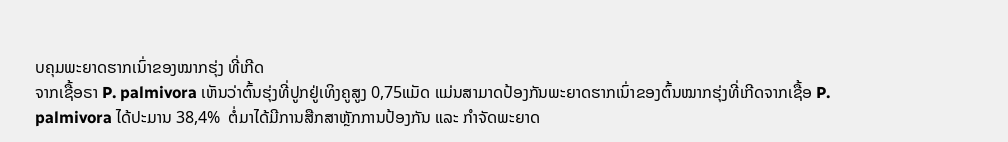ບຄຸມພະຍາດຮາກເນົ່າຂອງໝາກຮຸ່ງ ທີ່ເກີດ
ຈາກເຊື້ອຣາ P. palmivora ເຫັນວ່າຕົ້ນຮຸ່ງທີ່ປູກຢູ່ເທິງຄູສູງ 0,75ແມັດ ແມ່ນສາມາດປ້ອງກັນພະຍາດຮາກເນົ່າຂອງຕົ້ນໝາກຮຸ່ງທີ່ເກີດຈາກເຊື້ອ P. palmivora ໄດ້ປະມານ 38,4%  ຕໍ່ມາໄດ້ມີການສືກສາຫຼັກການປ້ອງກັນ ແລະ ກໍາຈັດພະຍາດ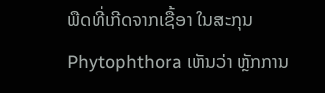ພືດທີ່ເກີດຈາກເຊື້ອາ ໃນສະກຸນ Phytophthora ເຫັນວ່າ ຫຼັກການ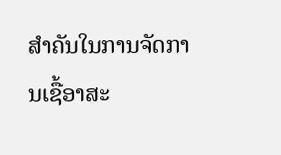ສໍາຄັນໃນການຈັດການເຊື້ອາສະ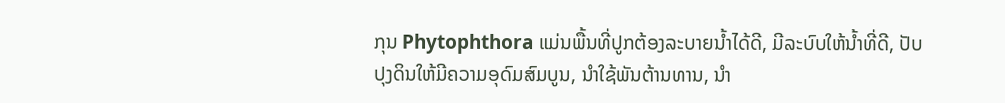ກຸນ Phytophthora ແມ່ນພື້ນທີ່ປູກຕ້ອງລະບາຍນໍ້າໄດ້ດີ, ມີລະບົບໃຫ້ນໍ້າທີ່ດີ, ປັບປຸງດິນໃຫ້ມີຄວາມອຸດົມສົມບູນ, ນໍາໃຊ້ພັນຕ້ານທານ, ນໍາ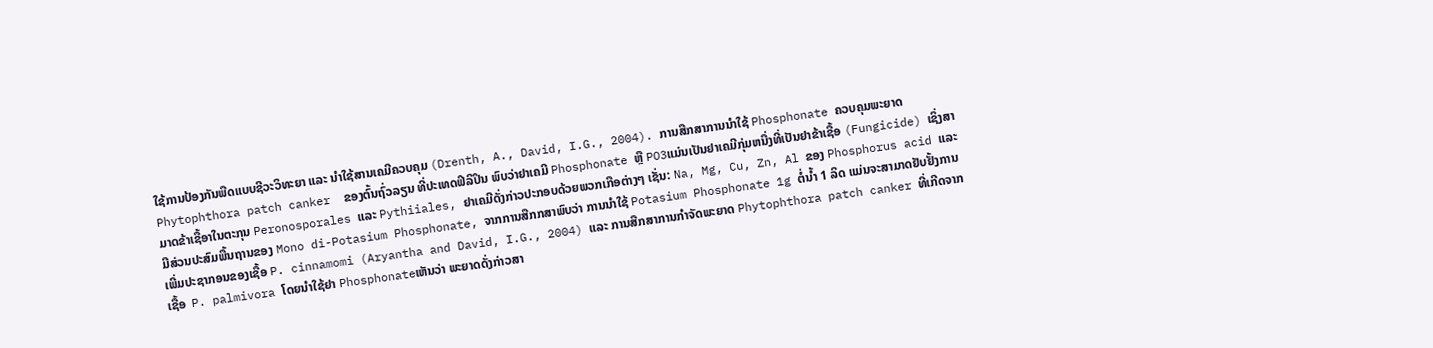ໃຊ້ການປ້ອງກັນພືດແບບຊີວະວິທະຍາ ແລະ ນໍາໃຊ້ສານເຄມີຄວບຄຸມ (Drenth, A., David, I.G., 2004). ການສືກສາການນໍາໃຊ້ Phosphonate ຄວບຄຸມພະຍາດ Phytophthora patch canker  ຂອງຕົ້ນຖົ່ວລຽນ ທີ່ປະເທດຟິລິປິນ ພົບວ່າຢາເຄມີ Phosphonate ຫຼື PO3ແມ່ນເປັນຢາເຄມີກຸ່ມຫນື່ງທີ່ເປັນຢາຂ້າເຊື້ອ (Fungicide) ເຊິ່ງສາມາດຂ້າເຊື້ອາໃນຕະກຸນ Peronosporales ແລະ Pythiiales, ຢາເຄມີດັ່ງກ່າວປະກອບດ້ວຍພວກເກືອຕ່າງໆ ເຊັ່ນ: Na, Mg, Cu, Zn, Al ຂອງ Phosphorus acid ແລະ ມີສ່ວນປະສົມພື້ນຖານຂອງ Mono di-Potasium Phosphonate, ຈາກການສືກກສາພົບວ່າ ການນໍາໃຊ້ Potasium Phosphonate 1g ຕໍ່ນໍ້າ 1 ລິດ ແມ່ນຈະສາມາດຢັບຢັ້ງການເພີ່ມປະຊາກອນຂອງເຊື້ອ P. cinnamomi (Aryantha and David, I.G., 2004) ແລະ ການສືກສາການກໍາຈັດພະຍາດ Phytophthora patch canker ທີ່ເກີດຈາກເຊື້ອ  P. palmivora ໂດຍນໍາໃຊ້ຢາ Phosphonateເຫັນວ່າ ພະຍາດດັ່ງກ່າວສາ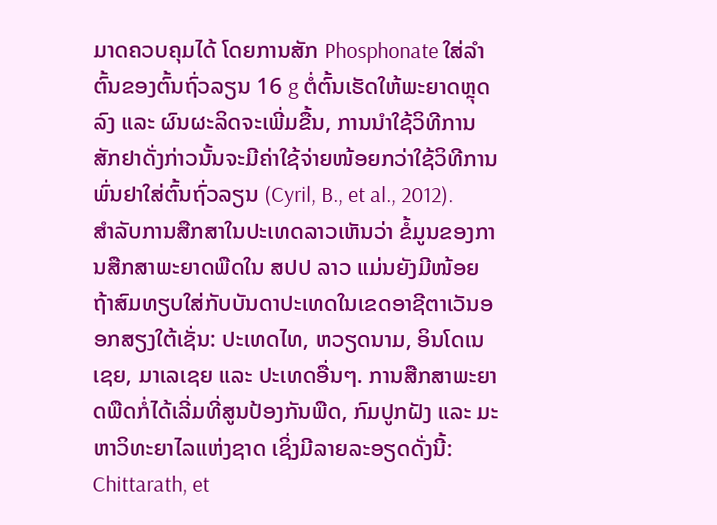ມາດຄວບຄຸມໄດ້ ໂດຍການສັກ Phosphonate ໃສ່ລໍາຕົ້ນຂອງຕົ້ນຖົ່ວລຽນ 16 g ຕໍ່ຕົ້ນເຮັດໃຫ້ພະຍາດຫຼຸດລົງ ແລະ ຜົນຜະລິດຈະເພີ່ມຂື້ນ, ການນໍາໃຊ້ວິທີການສັກຢາດັ່ງກ່າວນັ້ນຈະມີຄ່າໃຊ້ຈ່າຍໜ້ອຍກວ່າໃຊ້ວິທີການພົ່ນຢາໃສ່ຕົ້ນຖົ່ວລຽນ (Cyril, B., et al., 2012).
ສໍາລັບການສືກສາໃນປະເທດລາວເຫັນວ່າ ຂໍ້ມູນຂອງການສືກສາພະຍາດພືດໃນ ສປປ ລາວ ແມ່ນຍັງມີໜ້ອຍ ຖ້າສົມທຽບໃສ່ກັບບັນດາປະເທດໃນເຂດອາຊີຕາເວັນອອກສຽງໃຕ້ເຊັ່ນ: ປະເທດໄທ, ຫວຽດນາມ, ອິນໂດເນເຊຍ, ມາເລເຊຍ ແລະ ປະເທດອື່ນໆ. ການສືກສາພະຍາດພືດກໍ່ໄດ້ເລີ່ມທີ່ສູນປ້ອງກັນພືດ, ກົມປູກຝັງ ແລະ ມະຫາວິທະຍາໄລແຫ່ງຊາດ ເຊິ່ງມີລາຍລະອຽດດັ່ງນີ້: Chittarath, et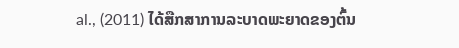al., (2011) ໄດ້ສືກສາການລະບາດພະຍາດຂອງຕົ້ນ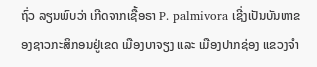ຖົ່ວ ລຽນພົບວ່າ ເກີດຈາກເຊື້ອຣາ P. palmivora ເຊີ່ງເປັນບັນຫາຂອງຊາວກະສິກອນຢູ່ເຂດ ເມືອງບາຈຽງ ແລະ ເມືອງປາກຊ່ອງ ແຂວງຈໍາ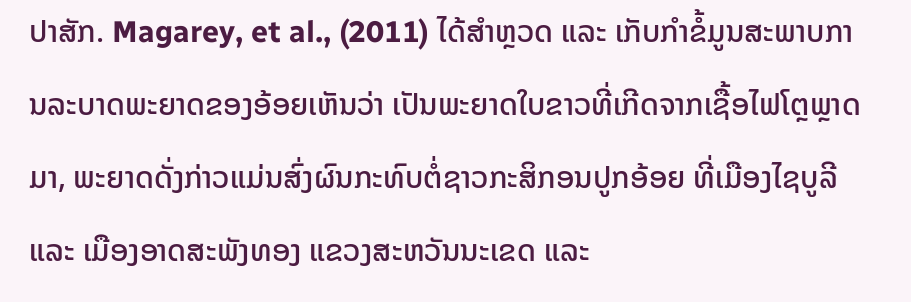ປາສັກ. Magarey, et al., (2011) ໄດ້ສໍາຫຼວດ ແລະ ເກັບກໍາຂໍ້ມູນສະພາບການລະບາດພະຍາດຂອງອ້ອຍເຫັນວ່າ ເປັນພະຍາດໃບຂາວທີ່ເກີດຈາກເຊື້ອໄຟໂຕຼພຼາດມາ, ພະຍາດດັ່ງກ່າວແມ່ນສົ່ງຜົນກະທົບຕໍ່ຊາວກະສິກອນປູກອ້ອຍ ທີ່ເມືອງໄຊບູລີ ແລະ ເມືອງອາດສະພັງທອງ ແຂວງສະຫວັນນະເຂດ ແລະ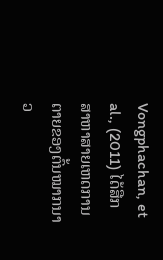Vongphachan, et al., (2011) ໄດ້ສືກສາຫາສາຍເຫດການຕາຍຂອງຕົ້ນໝາກນາວ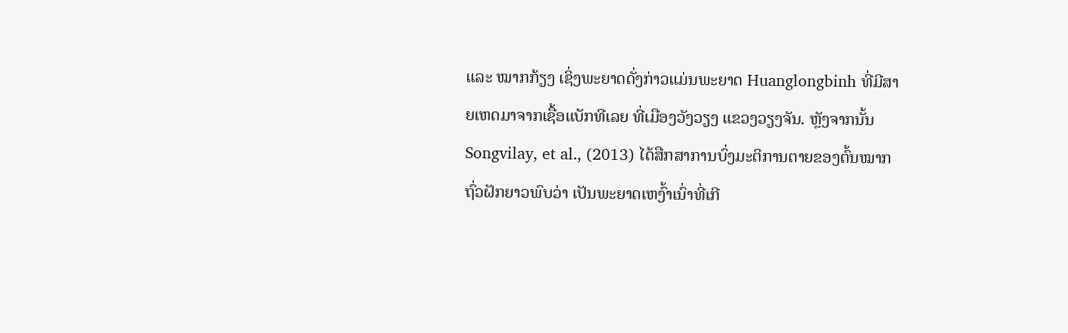ແລະ ໝາກກ້ຽງ ເຊິ່ງພະຍາດດັ່ງກ່າວແມ່ນພະຍາດ Huanglongbinh ທີ່ມີສາຍເຫດມາຈາກເຊື້ອແບັກທີເລຍ ທີ່ເມືອງວັງວຽງ ແຂວງວຽງຈັນ. ຫຼັງຈາກນັ້ນ Songvilay, et al., (2013) ໄດ້ສືກສາການບົ່ງມະຕິການຕາຍຂອງຕົ້ນໝາກຖົ່ວຝັກຍາວພົບວ່າ ເປັນພະຍາດເຫງົ້າເນົ່າທີ່ເກີ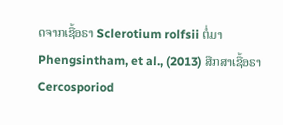ດຈາກເຊື້ອຣາ Sclerotium rolfsii ຕໍ່ມາ Phengsintham, et al., (2013) ສືກສາເຊື້ອຣາ Cercosporiod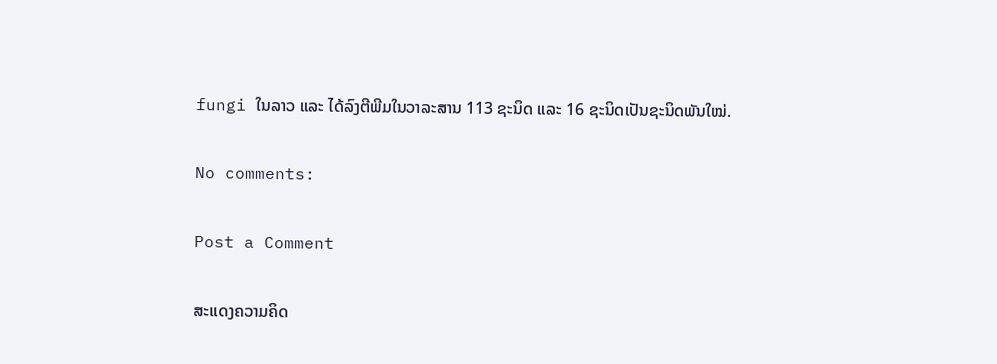fungi ໃນລາວ ແລະ ໄດ້ລົງຕີພີມໃນວາລະສານ 113 ຊະນິດ ແລະ 16 ຊະນິດເປັນຊະນິດພັນໃໝ່.

No comments:

Post a Comment

ສະແດງຄວາມຄິດ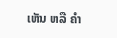ເຫັນ ຫລື ຄຳ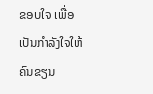ຂອບໃຈ ເພື່ອເປັນກຳລັງໃຈໃຫ້ຄົນຂຽນ